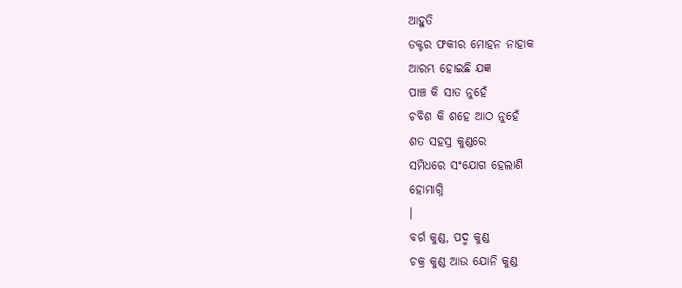ଆହୁତି
ଡକ୍ଟର ଫକୀର ମୋହନ ନାହାକ
ଆରମ୍ଭ ହୋଇଛି ଯଜ୍ଞ
ପାଞ୍ଚ କି ସାତ ନୁହେଁ
ଚବିଶ କି ଶହେ ଆଠ ନୁହେଁ
ଶତ ସହସ୍ର କୁଣ୍ଡରେ
ସମିଧରେ ସଂଯୋଗ ହେଲାଣି
ହୋମାଗ୍ନି
।
ବର୍ଗ କୁଣ୍ଡ, ପଦ୍ମ କୁଣ୍ଡ
ଚକ୍ର କୁଣ୍ଡ ଆଉ ଯୋନି କୁଣ୍ଡ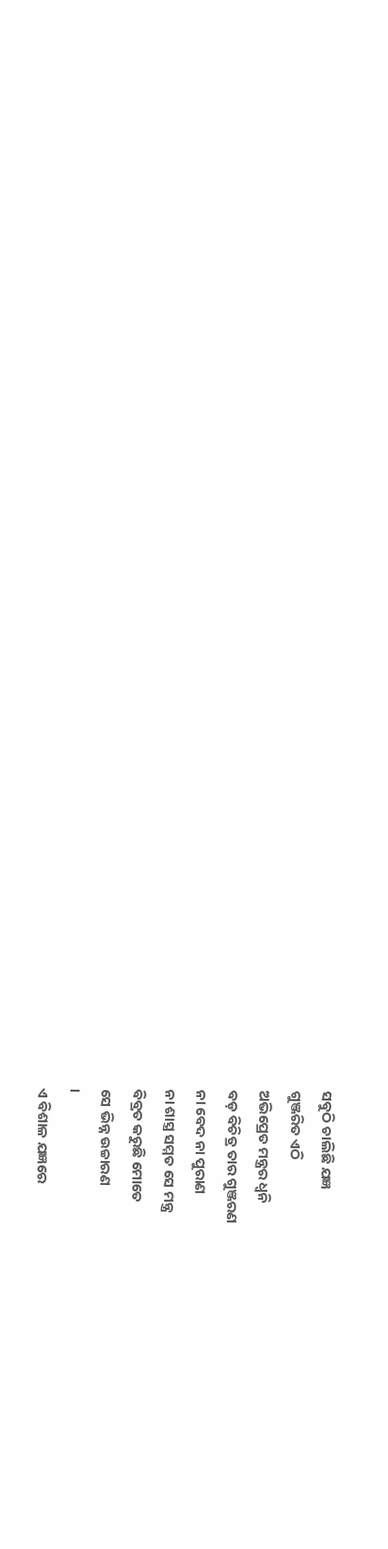ସବୁଠି ଚାଲିଛି ଯଜ୍ଞ
ଗୁଞ୍ଜରିତ ଏଠି
ଅଭିପ୍ରେତ ମନ୍ତ୍ରର ଧ୍ବନି
ବଡ଼ ବିଚିତ୍ର ତାର ଗୁଞ୍ଜରଣ
ନା ବେଦ ନା ପୁରାଣ
ନା ଶାସ୍ତ୍ର ସମ୍ମତ ସେ ମନ୍ତ୍ର
ବିବ୍ରତ କରୁଛି ମୋତେ
ସେ ଭିନ୍ନ ଉଚ୍ଚାରଣ
।
ଏ ବିଶାଳ ଯଜ୍ଞରେ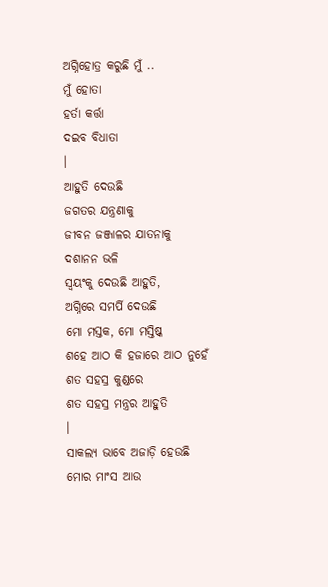ଅଗ୍ନିହୋତ୍ର କରୁଛି ମୁଁ ..
ମୁଁ ହୋତା
ହର୍ତା କର୍ତ୍ତା
ଦଇବ ବିଧାତା
।
ଆହୁତି ଦେଉଛି
ଜଗତର ଯନ୍ତ୍ରଣାକୁ
ଜୀବନ ଜଞ୍ଜାଳର ଯାତନାକୁ
ଦଶାନନ ଭଳି
ସ୍ବୟଂକୁ ଦେଉଛି ଆହୁତି,
ଅଗ୍ନିରେ ସମର୍ପି ଦେଉଛି
ମୋ ମସ୍ତକ, ମୋ ମସ୍ତିଷ୍କ
ଶହେ ଆଠ କି ହଜାରେ ଆଠ ନୁହେଁ
ଶତ ସହସ୍ର କୁଣ୍ଡରେ
ଶତ ସହସ୍ର ମନ୍ତ୍ରର ଆହୁତି
।
ସାକଲ୍ୟ ଭାବେ ଅଜାଡ଼ି ହେଉଛି
ମୋର ମାଂସ ଆଉ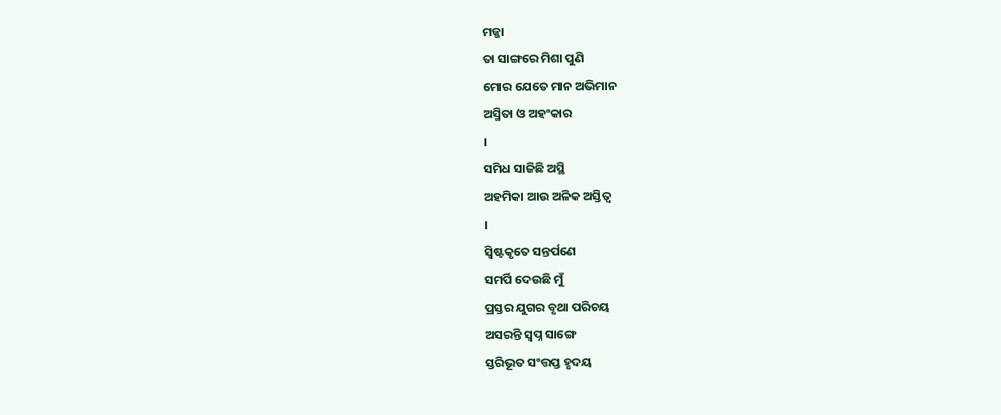ମଜ୍ଜା
ତା ସାଙ୍ଗରେ ମିଶା ପୁଣି
ମୋର ଯେତେ ମାନ ଅଭିମାନ
ଅସ୍ମିତା ଓ ଅହଂକାର
।
ସମିଧ ସାଜିଛି ଅସ୍ଥି
ଅହମିକା ଆଉ ଅଳିକ ଅସ୍ତିତ୍ବ
।
ସ୍ବିଷ୍ଟକୃତେ ସନ୍ତର୍ପଣେ
ସମର୍ପି ଦେଉଛି ମୁଁ
ପ୍ରସ୍ତର ଯୁଗର ବୃଥା ପରିଚୟ
ଅସରନ୍ତି ସ୍ବପ୍ନ ସାଙ୍ଗେ
ସ୍ତରିଭୂତ ସଂତ୍ତପ୍ତ ହୃଦୟ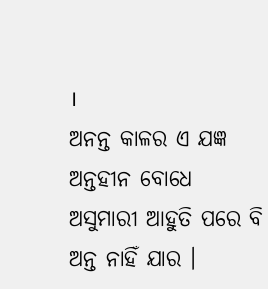।
ଅନନ୍ତ କାଳର ଏ ଯଜ୍ଞ
ଅନ୍ତହୀନ ବୋଧେ
ଅସୁମାରୀ ଆହୁତି ପରେ ବି
ଅନ୍ତ ନାହିଁ ଯାର ।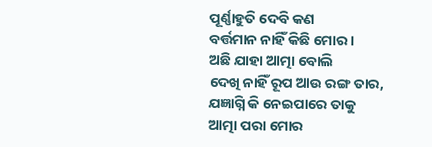ପୂର୍ଣ୍ଣାହୁତି ଦେବି କଣ
ବର୍ତ୍ତମାନ ନାହିଁ କିଛି ମୋର ।
ଅଛି ଯାହା ଆତ୍ମା ବୋଲି
ଦେଖି ନାହିଁ ରୂପ ଆଉ ରଙ୍ଗ ତାର,
ଯଜ୍ଞାଗ୍ନି କି ନେଇପାରେ ତାକୁ
ଆତ୍ମା ପରା ମୋର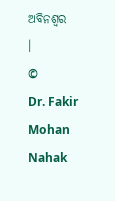ଅବିନଶ୍ବର
।
©
Dr. Fakir Mohan Nahak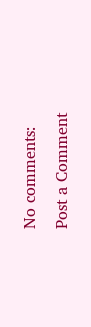No comments:
Post a Comment